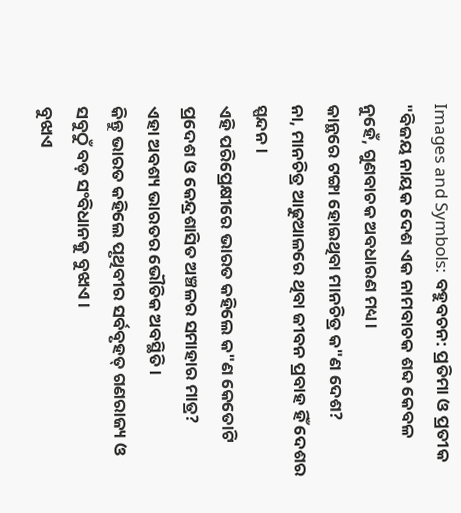Images and Symbols: ବହୁବଚନ: ପ୍ରତିମା ଓ ପ୍ରତୀକ
"ବିଜୟ ନାୟକ ଦେଶ ଏକ ନାମବାଚକ ଶବ୍ଦ କେବଳ ନୁହେଁ, ଗୁଣବାଚକ ଅବଧାରଣ ମଧ୍ୟ।
କାନ୍ଥରେ ଟଙ୍ଗା ହୋଇଥିବା ମାନଚିତ୍ର କ"ଣ ଦେଶ?
ନା, ମାନଚିତ୍ର ଆଢୁଆଳରେ ଥିବା ଜୀବନ ପ୍ରବାହ ହିଁ ଦେଶର ସ୍ପନ୍ଦନ।
ଏହି ପରିପ୍ରେକ୍ଷୀରେ ଭାରତ କହିଲେ କ"ଣ କେତୋଟି ପ୍ରଦେଶ ଓ କେନ୍ଦ୍ରଶାସିତ ଅଞ୍ଚଳର ସମାହାର ମାତ୍ର?
ଏହା ଅବଶ୍ୟ ଭାରତର ଭୌତିକ ଅବସ୍ଥିତି।
କିନ୍ତୁ ଭାରତ କହିଲେ ପୃଥିବୀର ସର୍ବବୃହତ୍ ଗଣରାଜ୍ୟ ଓ ସବୁଠୁଁ ବଡ଼ ସଂବିଧାନକୁ ବୁଝାଏ।
ବୁଝାଏ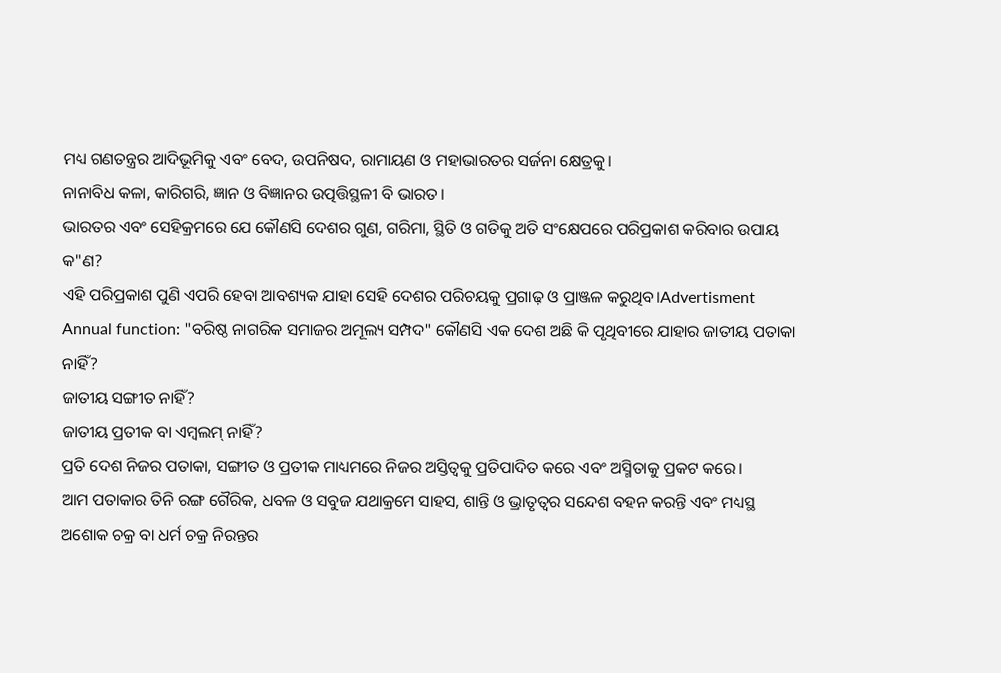ମଧ୍ୟ ଗଣତନ୍ତ୍ରର ଆଦିଭୂମିକୁ ଏବଂ ବେଦ, ଉପନିଷଦ, ରାମାୟଣ ଓ ମହାଭାରତର ସର୍ଜନା କ୍ଷେତ୍ରକୁ।
ନାନାବିଧ କଳା, କାରିଗରି, ଜ୍ଞାନ ଓ ବିଜ୍ଞାନର ଉତ୍ପତ୍ତିସ୍ଥଳୀ ବି ଭାରତ।
ଭାରତର ଏବଂ ସେହିକ୍ରମରେ ଯେ କୌଣସି ଦେଶର ଗୁଣ, ଗରିମା, ସ୍ଥିତି ଓ ଗତିକୁ ଅତି ସଂକ୍ଷେପରେ ପରିପ୍ରକାଶ କରିବାର ଉପାୟ କ"ଣ?
ଏହି ପରିପ୍ରକାଶ ପୁଣି ଏପରି ହେବା ଆବଶ୍ୟକ ଯାହା ସେହି ଦେଶର ପରିଚୟକୁ ପ୍ରଗାଢ଼ ଓ ପ୍ରାଞ୍ଜଳ କରୁଥିବ।Advertisment Annual function: "ବରିଷ୍ଠ ନାଗରିକ ସମାଜର ଅମୂଲ୍ୟ ସମ୍ପଦ" କୌଣସି ଏକ ଦେଶ ଅଛି କି ପୃଥିବୀରେ ଯାହାର ଜାତୀୟ ପତାକା ନାହିଁ?
ଜାତୀୟ ସଙ୍ଗୀତ ନାହିଁ?
ଜାତୀୟ ପ୍ରତୀକ ବା ଏମ୍ବଲମ୍ ନାହିଁ?
ପ୍ରତି ଦେଶ ନିଜର ପତାକା, ସଙ୍ଗୀତ ଓ ପ୍ରତୀକ ମାଧ୍ୟମରେ ନିଜର ଅସ୍ତିତ୍ବକୁ ପ୍ରତିପାଦିତ କରେ ଏବଂ ଅସ୍ମିତାକୁ ପ୍ରକଟ କରେ।
ଆମ ପତାକାର ତିନି ରଙ୍ଗ ଗୈରିକ, ଧବଳ ଓ ସବୁଜ ଯଥାକ୍ରମେ ସାହସ, ଶାନ୍ତି ଓ ଭ୍ରାତୃତ୍ବର ସନ୍ଦେଶ ବହନ କରନ୍ତି ଏବଂ ମଧ୍ୟସ୍ଥ ଅଶୋକ ଚକ୍ର ବା ଧର୍ମ ଚକ୍ର ନିରନ୍ତର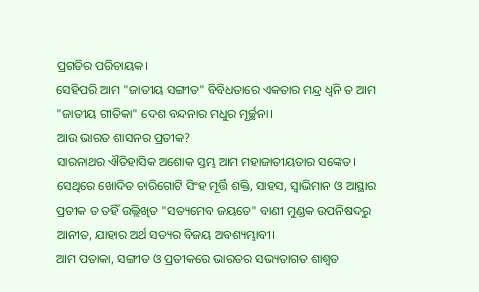ପ୍ରଗତିର ପରିଚାୟକ।
ସେହିପରି ଆମ "ଜାତୀୟ ସଙ୍ଗୀତ" ବିବିଧତାରେ ଏକତାର ମନ୍ଦ୍ର ଧ୍ୱନି ତ ଆମ "ଜାତୀୟ ଗୀତିକା" ଦେଶ ବନ୍ଦନାର ମଧୁର ମୂର୍ଚ୍ଛନା।
ଆଉ ଭାରତ ଶାସନର ପ୍ରତୀକ?
ସାରନାଥର ଐତିହାସିକ ଅଶୋକ ସ୍ତମ୍ଭ ଆମ ମହାଜାତୀୟତାର ସଙ୍କେତ।
ସେଥିରେ ଖୋଦିତ ଚାରିଗୋଟି ସିଂହ ମୂର୍ତ୍ତି ଶକ୍ତି, ସାହସ, ସ୍ବାଭିମାନ ଓ ଆସ୍ଥାର ପ୍ରତୀକ ତ ତହିଁ ଉଲ୍ଲିଖିତ "ସତ୍ୟମେବ ଜୟତେ" ବାଣୀ ମୁଣ୍ଡକ ଉପନିଷଦରୁ ଆନୀତ, ଯାହାର ଅର୍ଥ ସତ୍ୟର ବିଜୟ ଅବଶ୍ୟମ୍ଭାବୀ।
ଆମ ପତାକା, ସଙ୍ଗୀତ ଓ ପ୍ରତୀକରେ ଭାରତର ସଭ୍ୟତାଗତ ଶାଶ୍ବତ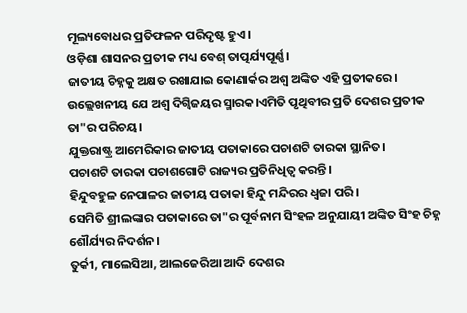ମୂଲ୍ୟବୋଧର ପ୍ରତିଫଳନ ପରିଦୃଷ୍ଟ ହୁଏ।
ଓଡ଼ିଶା ଶାସନର ପ୍ରତୀକ ମଧ୍ୟ ବେଶ୍ ତାତ୍ପର୍ଯ୍ୟପୂର୍ଣ୍ଣ।
ଜାତୀୟ ଚିହ୍ନକୁ ଅକ୍ଷତ ରଖାଯାଇ କୋଣାର୍କର ଅଶ୍ବ ଅଙ୍କିତ ଏହି ପ୍ରତୀକରେ।
ଉଲ୍ଲେଖନୀୟ ଯେ ଅଶ୍ବ ଦିଗ୍ବିଜୟର ସ୍ମାରକ।ଏମିତି ପୃଥିବୀର ପ୍ରତି ଦେଶର ପ୍ରତୀକ ତା"ର ପରିଚୟ।
ଯୁକ୍ତରାଷ୍ଟ୍ର ଆମେରିକାର ଜାତୀୟ ପତାକାରେ ପଚାଶଟି ତାରକା ସ୍ଥାନିତ।
ପଚାଶଟି ତାରକା ପଚାଶଗୋଟି ରାଜ୍ୟର ପ୍ରତିନିଧିତ୍ବ କରନ୍ତି।
ହିନ୍ଦୁବହୁଳ ନେପାଳର ଜାତୀୟ ପତାକା ହିନ୍ଦୁ ମନ୍ଦିରର ଧ୍ବଜା ପରି।
ସେମିତି ଶ୍ରୀଲଙ୍କାର ପତାକାରେ ତା"ର ପୂର୍ବନାମ ସିଂହଳ ଅନୁଯାୟୀ ଅଙ୍କିତ ସିଂହ ଚିହ୍ନ ଶୌର୍ଯ୍ୟର ନିଦର୍ଶନ।
ତୁର୍କୀ, ମାଲେସିଆ, ଆଲଜେରିଆ ଆଦି ଦେଶର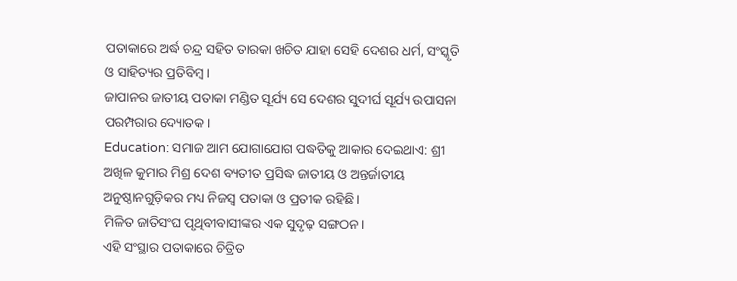ପତାକାରେ ଅର୍ଦ୍ଧ ଚନ୍ଦ୍ର ସହିତ ତାରକା ଖଚିତ ଯାହା ସେହି ଦେଶର ଧର୍ମ, ସଂସ୍କୃତି ଓ ସାହିତ୍ୟର ପ୍ରତିବିମ୍ବ।
ଜାପାନର ଜାତୀୟ ପତାକା ମଣ୍ଡିତ ସୂର୍ଯ୍ୟ ସେ ଦେଶର ସୁଦୀର୍ଘ ସୂର୍ଯ୍ୟ ଉପାସନା ପରମ୍ପରାର ଦ୍ୟୋତକ।
Education: ସମାଜ ଆମ ଯୋଗାଯୋଗ ପଦ୍ଧତିକୁ ଆକାର ଦେଇଥାଏ: ଶ୍ରୀ ଅଖିଳ କୁମାର ମିଶ୍ର ଦେଶ ବ୍ୟତୀତ ପ୍ରସିଦ୍ଧ ଜାତୀୟ ଓ ଅନ୍ତର୍ଜାତୀୟ ଅନୁଷ୍ଠାନଗୁଡ଼ିକର ମଧ୍ୟ ନିଜସ୍ବ ପତାକା ଓ ପ୍ରତୀକ ରହିଛି।
ମିଳିତ ଜାତିସଂଘ ପୃଥିବୀବାସୀଙ୍କର ଏକ ସୁଦୃଢ଼ ସଙ୍ଗଠନ।
ଏହି ସଂସ୍ଥାର ପତାକାରେ ଚିତ୍ରିତ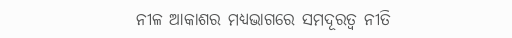ନୀଳ ଆକାଶର ମଧ୍ୟଭାଗରେ ସମଦୂରତ୍ବ ନୀତି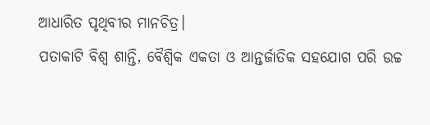ଆଧାରିତ ପୃଥିବୀର ମାନଚିତ୍ର।
ପତାକାଟି ବିଶ୍ବ ଶାନ୍ତି, ବୈଶ୍ୱିକ ଏକତା ଓ ଆନ୍ତର୍ଜାତିକ ସହଯୋଗ ପରି ଉଚ୍ଚ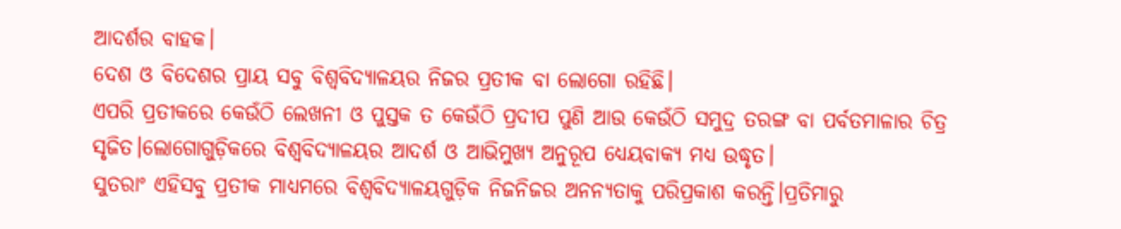ଆଦର୍ଶର ବାହକ।
ଦେଶ ଓ ବିଦେଶର ପ୍ରାୟ ସବୁ ବିଶ୍ବବିଦ୍ୟାଳୟର ନିଜର ପ୍ରତୀକ ବା ଲୋଗୋ ରହିଛି।
ଏପରି ପ୍ରତୀକରେ କେଉଁଠି ଲେଖନୀ ଓ ପୁସ୍ତକ ତ କେଉଁଠି ପ୍ରଦୀପ ପୁଣି ଆଉ କେଉଁଠି ସମୁଦ୍ର ତରଙ୍ଗ ବା ପର୍ବତମାଳାର ଚିତ୍ର ସୃଜିତ।ଲୋଗୋଗୁଡ଼ିକରେ ବିଶ୍ବବିଦ୍ୟାଳୟର ଆଦର୍ଶ ଓ ଆଭିମୁଖ୍ୟ ଅନୁରୂପ ଧ୍ୟେୟବାକ୍ୟ ମଧ୍ୟ ଉଦ୍ଧୃତ।
ସୁତରାଂ ଏହିସବୁ ପ୍ରତୀକ ମାଧ୍ୟମରେ ବିଶ୍ବବିଦ୍ୟାଳୟଗୁଡ଼ିକ ନିଜନିଜର ଅନନ୍ୟତାକୁ ପରିପ୍ରକାଶ କରନ୍ତି।ପ୍ରତିମାରୁ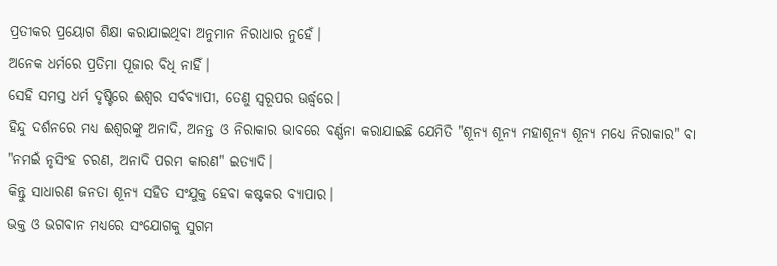ପ୍ରତୀକର ପ୍ରୟୋଗ ଶିକ୍ଷା କରାଯାଇଥିବା ଅନୁମାନ ନିରାଧାର ନୁହେଁ।
ଅନେକ ଧର୍ମରେ ପ୍ରତିମା ପୂଜାର ବିଧି ନାହିଁ।
ସେହି ସମସ୍ତ ଧର୍ମ ଦୃଷ୍ଟିରେ ଈଶ୍ବର ସର୍ବବ୍ୟାପୀ, ତେଣୁ ସ୍ବରୂପର ଊର୍ଦ୍ଧ୍ବରେ।
ହିନ୍ଦୁ ଦର୍ଶନରେ ମଧ୍ୟ ଈଶ୍ବରଙ୍କୁ ଅନାଦି, ଅନନ୍ତ ଓ ନିରାକାର ଭାବରେ ବର୍ଣ୍ଣନା କରାଯାଇଛି ଯେମିତି "ଶୂନ୍ୟ ଶୂନ୍ୟ ମହାଶୂନ୍ୟ ଶୂନ୍ୟ ମଧ୍ୟେ ନିରାକାର" ବା "ନମଇଁ ନୃସିଂହ ଚରଣ, ଅନାଦି ପରମ କାରଣ" ଇତ୍ୟାଦି।
କିନ୍ତୁ ସାଧାରଣ ଜନତା ଶୂନ୍ୟ ସହିତ ସଂଯୁକ୍ତ ହେବା କଷ୍ଟକର ବ୍ୟାପାର।
ଭକ୍ତ ଓ ଭଗବାନ ମଧ୍ୟରେ ସଂଯୋଗକୁ ସୁଗମ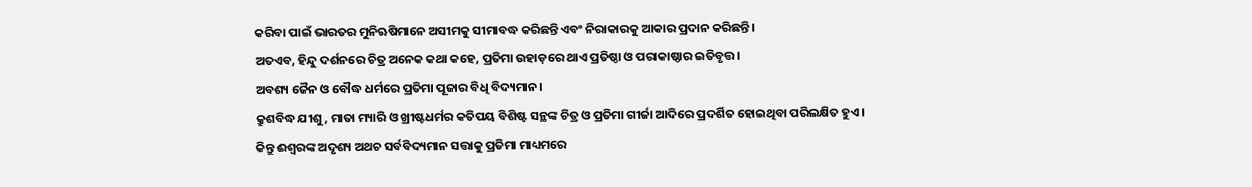କରିବା ପାଇଁ ଭାରତର ମୁନିଋଷିମାନେ ଅସୀମକୁ ସୀମାବଦ୍ଧ କରିଛନ୍ତି ଏବଂ ନିରାକାରକୁ ଆକାର ପ୍ରଦାନ କରିଛନ୍ତି।
ଅତଏବ, ହିନ୍ଦୁ ଦର୍ଶନରେ ଚିତ୍ର ଅନେକ କଥା କହେ, ପ୍ରତିମା ଉହାଡ଼ରେ ଥାଏ ପ୍ରତିଷ୍ଠା ଓ ପରାକାଷ୍ଠାର ଇତିବୃତ୍ତ।
ଅବଶ୍ୟ ଜୈନ ଓ ବୌଦ୍ଧ ଧର୍ମରେ ପ୍ରତିମା ପୂଜାର ବିଧି ବିଦ୍ୟମାନ।
କ୍ରୁଶବିଦ୍ଧ ଯୀଶୁ, ମାତା ମ୍ୟାରି ଓ ଖ୍ରୀଷ୍ଟଧର୍ମର କତିପୟ ବିଶିଷ୍ଟ ସନ୍ଥଙ୍କ ଚିତ୍ର ଓ ପ୍ରତିମା ଗୀର୍ଜା ଆଦିରେ ପ୍ରଦର୍ଶିତ ହୋଇଥିବା ପରିଲକ୍ଷିତ ହୁଏ।
କିନ୍ତୁ ଈଶ୍ବରଙ୍କ ଅଦୃଶ୍ୟ ଅଥଚ ସର୍ବବିଦ୍ୟମାନ ସତ୍ତାକୁ ପ୍ରତିମା ମାଧ୍ୟମରେ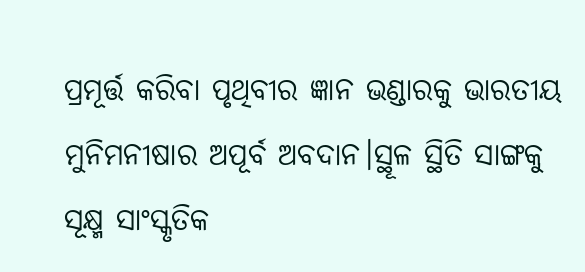ପ୍ରମୂର୍ତ୍ତ କରିବା ପୃଥିବୀର ଜ୍ଞାନ ଭଣ୍ଡାରକୁ ଭାରତୀୟ ମୁନିମନୀଷାର ଅପୂର୍ବ ଅବଦାନ।ସ୍ଥୂଳ ସ୍ଥିତି ସାଙ୍ଗକୁ ସୂକ୍ଷ୍ମ ସାଂସ୍କୃତିକ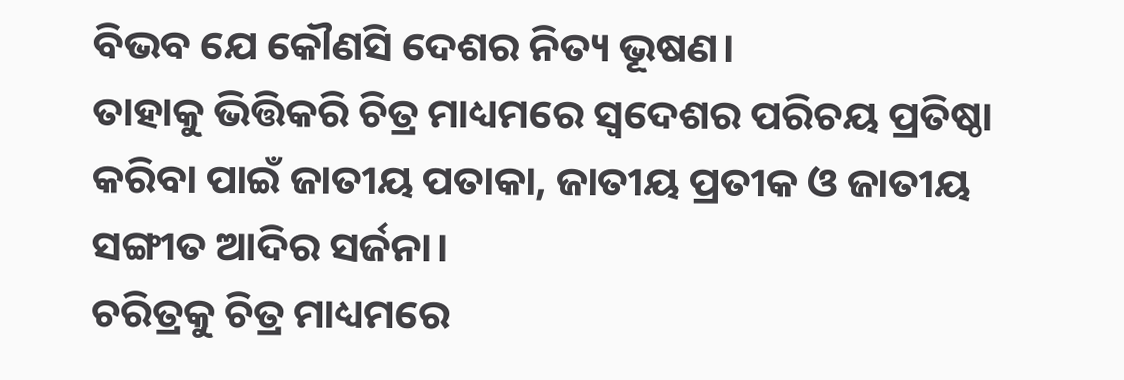ବିଭବ ଯେ କୌଣସି ଦେଶର ନିତ୍ୟ ଭୂଷଣ।
ତାହାକୁ ଭିତ୍ତିକରି ଚିତ୍ର ମାଧ୍ୟମରେ ସ୍ୱଦେଶର ପରିଚୟ ପ୍ରତିଷ୍ଠା କରିବା ପାଇଁ ଜାତୀୟ ପତାକା, ଜାତୀୟ ପ୍ରତୀକ ଓ ଜାତୀୟ ସଙ୍ଗୀତ ଆଦିର ସର୍ଜନା।
ଚରିତ୍ରକୁ ଚିତ୍ର ମାଧ୍ୟମରେ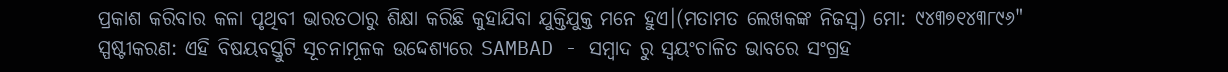ପ୍ରକାଶ କରିବାର କଳା ପୃଥିବୀ ଭାରତଠାରୁ ଶିକ୍ଷା କରିଛି କୁହାଯିବା ଯୁକ୍ତିଯୁକ୍ତ ମନେ ହୁଏ।(ମତାମତ ଲେଖକଙ୍କ ନିଜସ୍ବ) ମୋ: ୯୪୩୭୧୪୩୮୯୬"
ସ୍ପଷ୍ଟୀକରଣ: ଏହି ବିଷୟବସ୍ତୁଟି ସୂଚନାମୂଳକ ଉଦ୍ଦେଶ୍ୟରେ SAMBAD - ସମ୍ବାଦ ରୁ ସ୍ୱୟଂଚାଳିତ ଭାବରେ ସଂଗ୍ରହ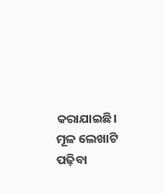କରାଯାଇଛି। ମୂଳ ଲେଖାଟି ପଢ଼ିବା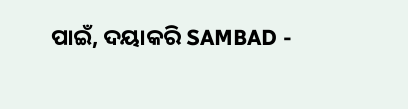ପାଇଁ, ଦୟାକରି SAMBAD -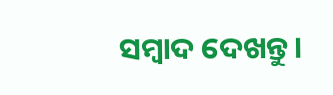ସମ୍ବାଦ ଦେଖନ୍ତୁ।